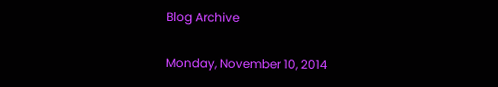Blog Archive

Monday, November 10, 2014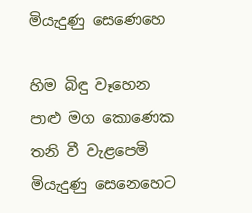මියැදුණු සෙණෙහෙ

හිම බිඳු වෑහෙන
පාළු මග කොණෙක
තනි වී වැළපෙමි
මියැදුණු සෙනෙහෙට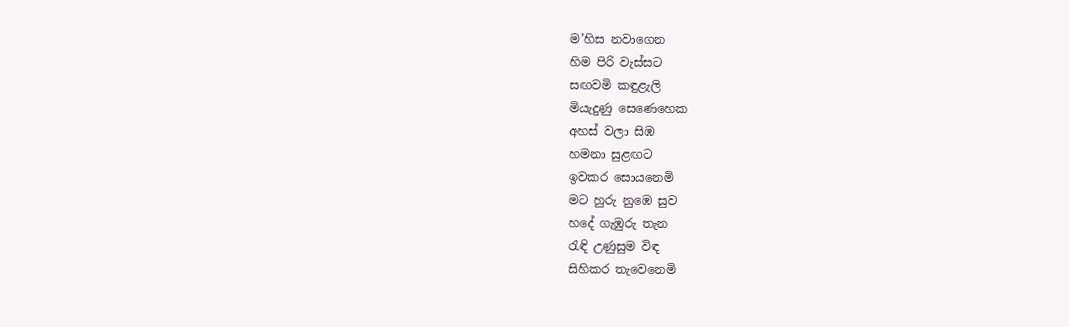ම’හිස නවාගෙන
හිම පිරි වැස්සට
සඟවමි කඳුළැලි
මියැදුණු සෙණෙහෙක
අහස් වලා සිඹ
හමනා සුළඟට
ඉවකර සොයනෙමි
මට හුරු නුඹෙ සුව
හදේ ගැඹුරු තැන
රැඳි උණුසුම විඳ
සිහිකර තැවෙනෙමි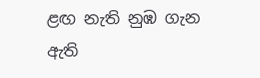ළඟ නැති නුඹ ගැන
ඇති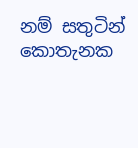නම් සතුටින්
කොතැනක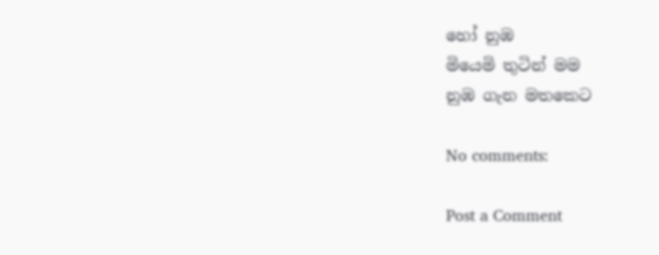හෝ නුඹ
මියෙමි තුටින් මම
නුඹ ගැන මතකෙට

No comments:

Post a Comment